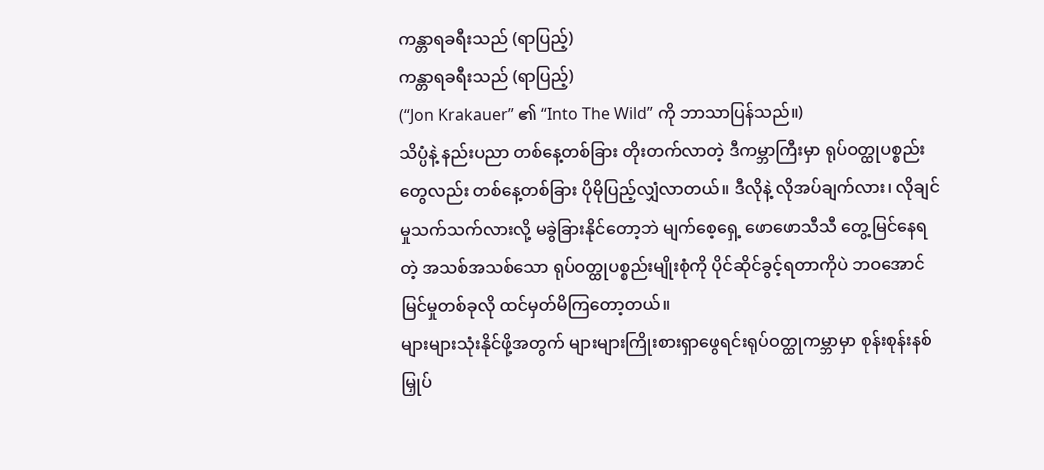ကန္တာရခရီးသည် (ရာပြည့်)
ကန္တာရခရီးသည် (ရာပြည့်)
(“Jon Krakauer” ၏ “Into The Wild” ကို ဘာသာပြန်သည်။)
သိပ္ပံနဲ့ နည်းပညာ တစ်နေ့တစ်ခြား တိုးတက်လာတဲ့ ဒီကမ္ဘာကြီးမှာ ရုပ်ဝတ္ထုပစ္စည်းတွေလည်း တစ်နေ့တစ်ခြား ပိုမိုပြည့်လျှံလာတယ်။ ဒီလိုနဲ့ လိုအပ်ချက်လား၊ လိုချင်မှုသက်သက်လားလို့ မခွဲခြားနိုင်တော့ဘဲ မျက်စေ့ရှေ့ ဖောဖောသီသီ တွေ့မြင်နေရတဲ့ အသစ်အသစ်သော ရုပ်ဝတ္ထုပစ္စည်းမျိုးစုံကို ပိုင်ဆိုင်ခွင့်ရတာကိုပဲ ဘဝအောင်မြင်မှုတစ်ခုလို ထင်မှတ်မိကြတော့တယ်။
များများသုံးနိုင်ဖို့အတွက် များများကြိုးစားရှာဖွေရင်းရုပ်ဝတ္ထုကမ္ဘာမှာ စုန်းစုန်းနစ်မြှုပ်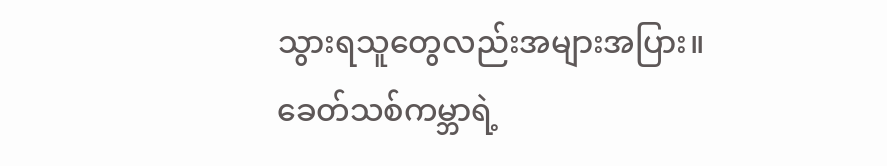သွားရသူတွေလည်းအများအပြား။ ခေတ်သစ်ကမ္ဘာရဲ့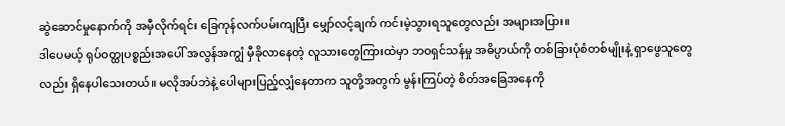ဆွဲဆောင်မှုနောက်ကို အမှီလိုက်ရင်း ခြေကုန်လက်ပမ်းကျပြီး မျှော်လင့်ချက် ကင်းမဲ့သွားရသူတွေလည်း အများအပြား။
ဒါပေမယ့် ရုပ်ဝတ္ထုပစ္စည်းအပေါ် အလွန်အကျွံ မှီခိုလာနေတဲ့ လူသားတွေကြားထဲမှာ ဘဝရှင်သန်မှု အဓိပ္ပာယ်ကို တစ်ခြားပုံစံတစ်မျိုးနဲ့ ရှာဖွေသူတွေလည်း ရှိနေပါသေးတယ်။ မလိုအပ်ဘဲနဲ့ ပေါများပြည့်လျှံနေတာက သူတို့အတွက် မွန်းကြပ်တဲ့ စိတ်အခြေအနေကို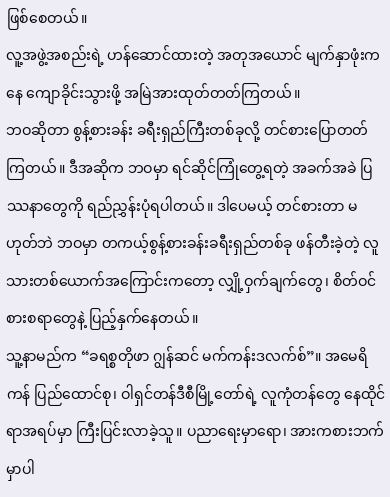ဖြစ်စေတယ်။
လူ့အဖွဲ့အစည်းရဲ့ ဟန်ဆောင်ထားတဲ့ အတုအယောင် မျက်နှာဖုံးကနေ ကျောခိုင်းသွားဖို့ အမြဲအားထုတ်တတ်ကြတယ်။
ဘဝဆိုတာ စွန့်စားခန်း ခရီးရှည်ကြီးတစ်ခုလို့ တင်စားပြောတတ်ကြတယ်။ ဒီအဆိုက ဘဝမှာ ရင်ဆိုင်ကြုံတွေ့ရတဲ့ အခက်အခဲ ပြဿနာတွေကို ရည်ညွှန်းပုံရပါတယ်။ ဒါပေမယ့် တင်စားတာ မဟုတ်ဘဲ ဘဝမှာ တကယ့်စွန့်စားခန်းခရီးရှည်တစ်ခု ဖန်တီးခဲ့တဲ့ လူသားတစ်ယောက်အကြောင်းကတော့ လျှို့ဝှက်ချက်တွေ၊ စိတ်ဝင်စားစရာတွေနဲ့ ပြည့်နှက်နေတယ်။
သူ့နာမည်က “ခရစ္စတိုဖာ ဂျွန်ဆင် မက်ကန်းဒလက်စ်”။ အမေရိကန် ပြည်ထောင်စု၊ ဝါရှင်တန်ဒီစီမြို့တော်ရဲ့ လူကုံတန်တွေ နေထိုင်ရာအရပ်မှာ ကြီးပြင်းလာခဲ့သူ။ ပညာရေးမှာရော၊ အားကစားဘက်မှာပါ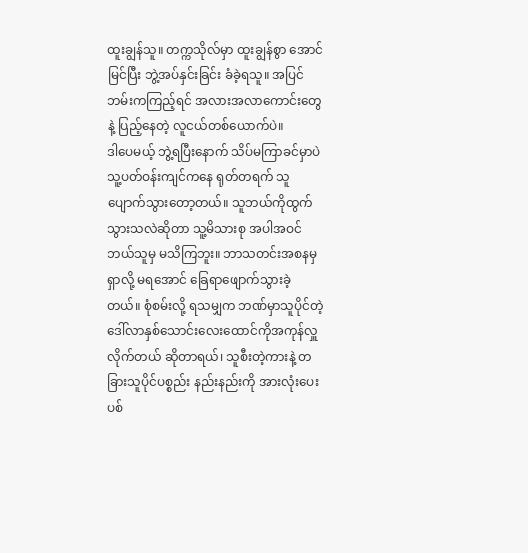ထူးချွန်သူ။ တက္ကသိုလ်မှာ ထူးချွန်စွာ အောင်မြင်ပြီး ဘွဲ့အပ်နှင်းခြင်း ခံခဲ့ရသူ။ အပြင်ဘမ်းကကြည့်ရင် အလားအလာကောင်းတွေနဲ့ ပြည့်နေတဲ့ လူငယ်တစ်ယောက်ပဲ။
ဒါပေမယ့် ဘွဲ့ရပြီးနောက် သိပ်မကြာခင်မှာပဲ သူ့ပတ်ဝန်းကျင်ကနေ ရုတ်တရက် သူပျောက်သွားတော့တယ်။ သူဘယ်ကိုထွက်သွားသလဲဆိုတာ သူ့မိသားစု အပါအဝင် ဘယ်သူမှ မသိကြဘူး။ ဘာသတင်းအစနမှ ရှာလို့ မရအောင် ခြေရာဖျောက်သွားခဲ့တယ်။ စုံစမ်းလို့ ရသမျှက ဘဏ်မှာသူပိုင်တဲ့ ဒေါ်လာနှစ်သောင်းလေးထောင်ကိုအကုန်လှူလိုက်တယ် ဆိုတာရယ်၊ သူစီးတဲ့ကားနဲ့ တခြားသူပိုင်ပစ္စည်း နည်းနည်းကို အားလုံးပေးပစ်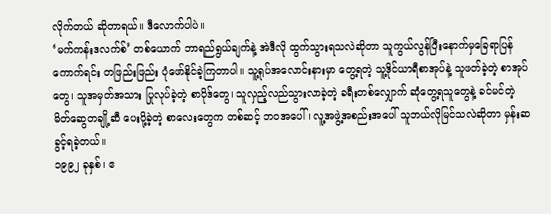လိုက်တယ် ဆိုတာရယ်။ ဒီလောက်ပါပဲ။
‘မက်ကန်းဒလက်စ်’ တစ်ယောက် ဘာရည်ရွယ်ချက်နဲ့ အဲဒီလို ထွက်သွားရသလဲဆိုတာ သူကွယ်လွန်ပြီးနောက်မှခြေရာပြန်ကောက်ရင်း တဖြည်းဖြည်း ပုံဖော်နိုင်ခဲ့ကြတာပါ။ သူ့ရုပ်အလောင်းနားမှာ တွေ့ရတဲ့ သူ့ဒိုင်ယာရီစာအုပ်နဲ့ သူဖတ်ခဲ့တဲ့ စာအုပ်တွေ၊ သူအမှတ်အသား ပြုလုပ်ခဲ့တဲ့ စာပိုဒ်တွေ၊ သူလှည့်လည်သွားလာခဲ့တဲ့ ခရီးတစ်လျှောက် ဆုံတွေ့ရသူတွေနဲ့ ခင်မင်တဲ့ မိတ်ဆွေတချို့ဆီ ပေးပို့ခဲ့တဲ့ စာလေးတွေက တစ်ဆင့် ဘဝအပေါ်၊ လူ့အဖွဲ့အစည်းအပေါ် သူဘယ်လိုမြင်သလဲဆိုတာ မှန်းဆခွင့်ရခဲ့တယ်။
၁၉၉၂ ခုနှစ်၊ ဧ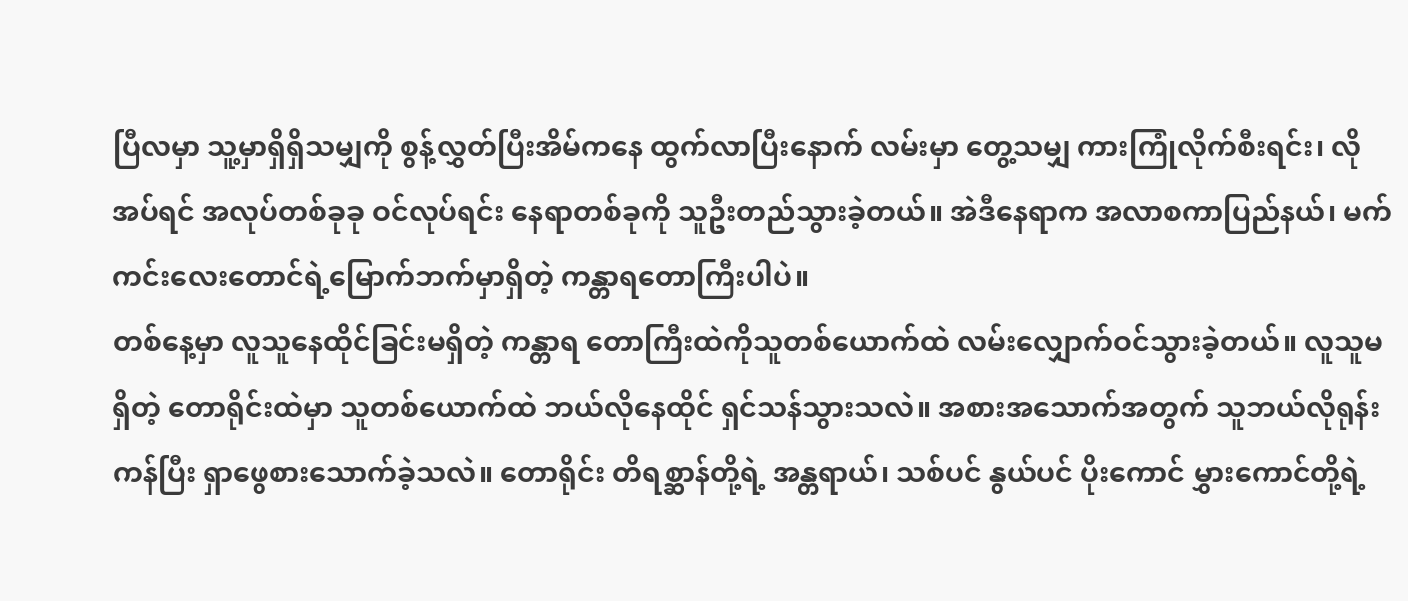ပြီလမှာ သူ့မှာရှိရှိသမျှကို စွန့်လွှတ်ပြီးအိမ်ကနေ ထွက်လာပြီးနောက် လမ်းမှာ တွေ့သမျှ ကားကြုံလိုက်စီးရင်း၊ လိုအပ်ရင် အလုပ်တစ်ခုခု ဝင်လုပ်ရင်း နေရာတစ်ခုကို သူဦးတည်သွားခဲ့တယ်။ အဲဒီနေရာက အလာစကာပြည်နယ်၊ မက်ကင်းလေးတောင်ရဲ့မြောက်ဘက်မှာရှိတဲ့ ကန္တာရတောကြီးပါပဲ။
တစ်နေ့မှာ လူသူနေထိုင်ခြင်းမရှိတဲ့ ကန္တာရ တောကြီးထဲကိုသူတစ်ယောက်ထဲ လမ်းလျှောက်ဝင်သွားခဲ့တယ်။ လူသူမရှိတဲ့ တောရိုင်းထဲမှာ သူတစ်ယောက်ထဲ ဘယ်လိုနေထိုင် ရှင်သန်သွားသလဲ။ အစားအသောက်အတွက် သူဘယ်လိုရုန်းကန်ပြီး ရှာဖွေစားသောက်ခဲ့သလဲ။ တောရိုင်း တိရစ္ဆာန်တို့ရဲ့ အန္တရာယ်၊ သစ်ပင် နွယ်ပင် ပိုးကောင် မွှားကောင်တို့ရဲ့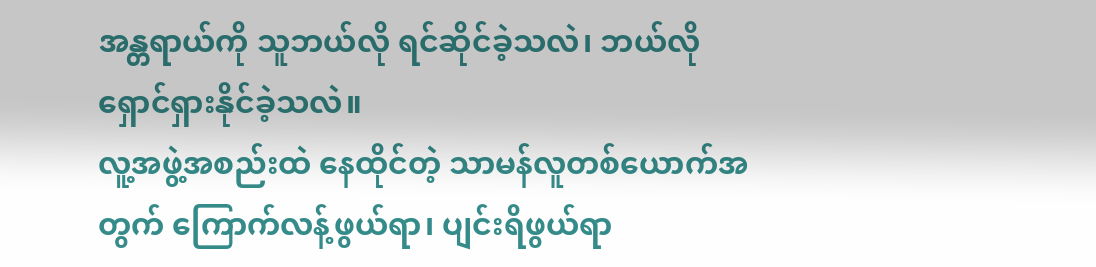အန္တရာယ်ကို သူဘယ်လို ရင်ဆိုင်ခဲ့သလဲ၊ ဘယ်လို ရှောင်ရှားနိုင်ခဲ့သလဲ။
လူ့အဖွဲ့အစည်းထဲ နေထိုင်တဲ့ သာမန်လူတစ်ယောက်အတွက် ကြောက်လန့်ဖွယ်ရာ၊ ပျင်းရိဖွယ်ရာ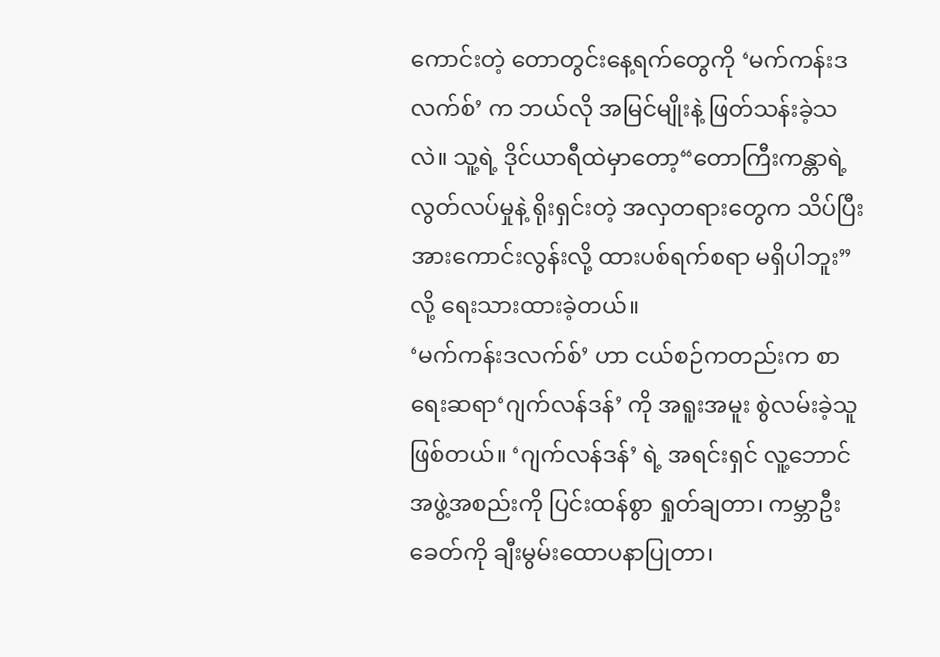ကောင်းတဲ့ တောတွင်းနေ့ရက်တွေကို ‘မက်ကန်းဒလက်စ်’ က ဘယ်လို အမြင်မျိုးနဲ့ ဖြတ်သန်းခဲ့သလဲ။ သူ့ရဲ့ ဒိုင်ယာရီထဲမှာတော့“တောကြီးကန္တာရဲ့ လွတ်လပ်မှုနဲ့ ရိုးရှင်းတဲ့ အလှတရားတွေက သိပ်ပြီး အားကောင်းလွန်းလို့ ထားပစ်ရက်စရာ မရှိပါဘူး” လို့ ရေးသားထားခဲ့တယ်။
‘မက်ကန်းဒလက်စ်’ ဟာ ငယ်စဉ်ကတည်းက စာရေးဆရာ‘ဂျက်လန်ဒန်’ ကို အရူးအမူး စွဲလမ်းခဲ့သူ ဖြစ်တယ်။ ‘ဂျက်လန်ဒန်’ ရဲ့ အရင်းရှင် လူ့ဘောင်အဖွဲ့အစည်းကို ပြင်းထန်စွာ ရှုတ်ချတာ၊ ကမ္ဘာဦးခေတ်ကို ချီးမွမ်းထောပနာပြုတာ၊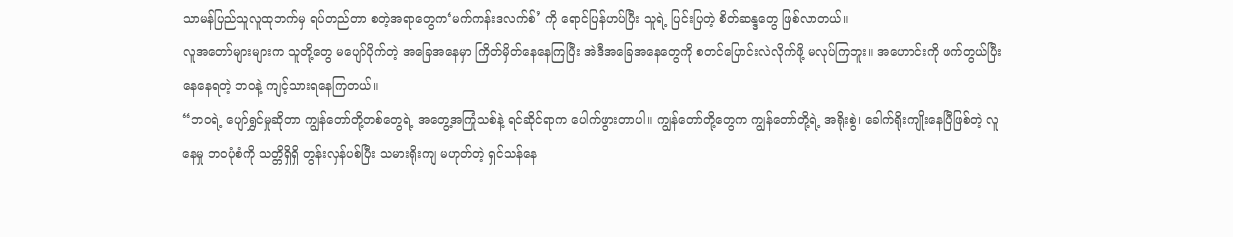သာမန်ပြည်သူလူထုဘက်မှ ရပ်တည်တာ စတဲ့အရာတွေက‘မက်ကန်းဒလက်စ်’ ကို ရောင်ပြန်ဟပ်ပြီး သူရဲ့ ပြင်းပြတဲ့ စိတ်ဆန္ဒတွေ ဖြစ်လာတယ်။
လူအတော်များများက သူတို့တွေ မပျော်ပိုက်တဲ့ အခြေအနေမှာ ကြိတ်မှိတ်နေနေကြပြီး အဲဒီအခြေအနေတွေကို စတင်ပြောင်းလဲလိုက်ဖို့ မလုပ်ကြဘူး။ အဟောင်းကို ဖက်တွယ်ပြီးနေနေရတဲ့ ဘဝနဲ့ ကျင့်သားရနေကြတယ်။
“ဘဝရဲ့ ပျော်ရွှင်မှုဆိုတာ ကျွန်တော်တို့တစ်တွေရဲ့ အတွေ့အကြုံသစ်နဲ့ ရင်ဆိုင်ရာက ပေါက်ဖွားတာပါ။ ကျွန်တော်တို့တွေက ကျွန်တော်တို့ရဲ့ အရိုးစွဲ၊ ခေါက်ရိုးကျိုးနေပြီဖြစ်တဲ့ လူနေမှု ဘဝပုံစံကို သတ္တိရှိရှိ တွန်းလှန်ပစ်ပြီး သမားရိုးကျ မဟုတ်တဲ့ ရှင်သန်နေ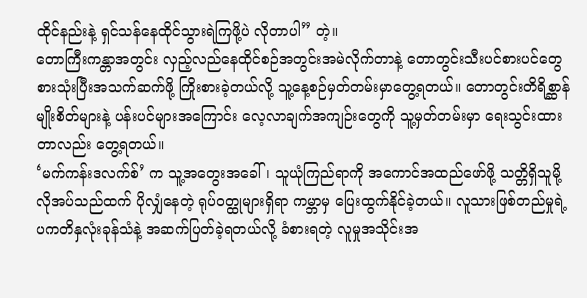ထိုင်နည်းနဲ့ ရှင်သန်နေထိုင်သွားရဲကြဖို့ပဲ လိုတာပါ” တဲ့။
တောကြီးကန္တာအတွင်း လှည့်လည်နေထိုင်စဉ်အတွင်းအမဲလိုက်တာနဲ့ တောတွင်းသီးပင်စားပင်တွေ စားသုံးပြီးအသက်ဆက်ဖို့ ကြိုးစားခဲ့တယ်လို့ သူ့နေ့စဉ်မှတ်တမ်းမှာတွေ့ရတယ်။ တောတွင်းတိရိစ္ဆာန် မျိုးစိတ်များနဲ့ ပန်းပင်များအကြောင်း လေ့လာချက်အကျဉ်းတွေကို သူ့မှတ်တမ်းမှာ ရေးသွင်းထားတာလည်း တွေ့ရတယ်။
‘မက်ကန်းဒလက်စ်’ က သူ့အတွေးအခေါ်၊ သူယုံကြည်ရာကို အကောင်အထည်ဖော်ဖို့ သတ္တိရှိသူမို့ လိုအပ်သည်ထက် ပိုလျှံနေတဲ့ ရုပ်ဝတ္ထုများရှိရာ ကမ္ဘာမှ ပြေးထွက်နိုင်ခဲ့တယ်။ လူသားဖြစ်တည်မှုရဲ့ ပကတိနှလုံးခုန်သံနဲ့ အဆက်ပြတ်ခဲ့ရတယ်လို့ ခံစားရတဲ့ လူမှုအသိုင်းအ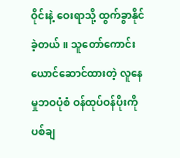ဝိုင်းနဲ့ ဝေးရာသို့ ထွက်ခွာနိုင်ခဲ့တယ်။ သူတော်ကောင်း ယောင်ဆောင်ထားတဲ့ လူနေမှုဘဝပုံစံ ဝန်ထုပ်ဝန်ပိုးကို ပစ်ချ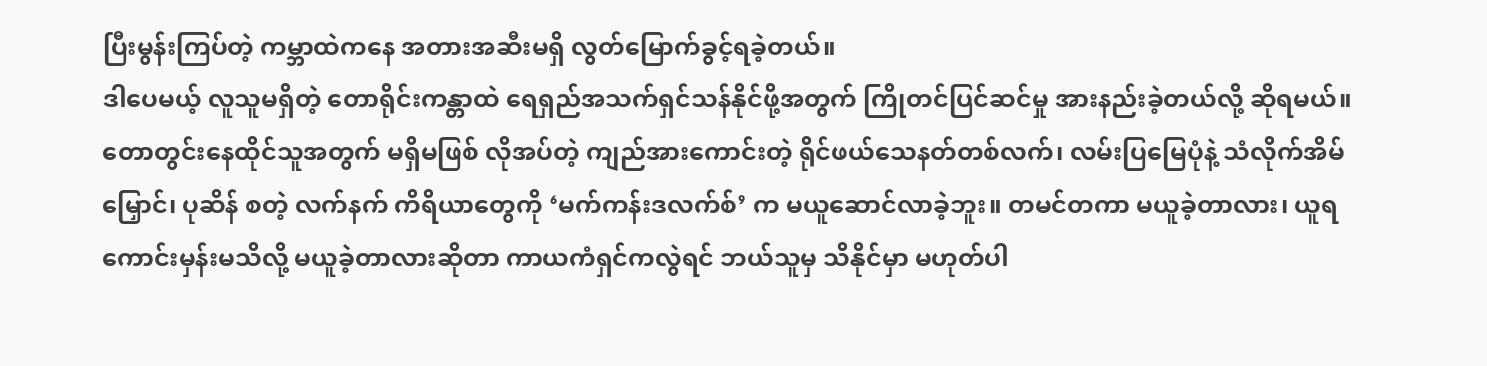ပြီးမွန်းကြပ်တဲ့ ကမ္ဘာထဲကနေ အတားအဆီးမရှိ လွတ်မြောက်ခွင့်ရခဲ့တယ်။
ဒါပေမယ့် လူသူမရှိတဲ့ တောရိုင်းကန္တာထဲ ရေရှည်အသက်ရှင်သန်နိုင်ဖို့အတွက် ကြိုတင်ပြင်ဆင်မှု အားနည်းခဲ့တယ်လို့ ဆိုရမယ်။ တောတွင်းနေထိုင်သူအတွက် မရှိမဖြစ် လိုအပ်တဲ့ ကျည်အားကောင်းတဲ့ ရိုင်ဖယ်သေနတ်တစ်လက်၊ လမ်းပြမြေပုံနဲ့ သံလိုက်အိမ်မြှောင်၊ ပုဆိန် စတဲ့ လက်နက် ကိရိယာတွေကို ‘မက်ကန်းဒလက်စ်’ က မယူဆောင်လာခဲ့ဘူး။ တမင်တကာ မယူခဲ့တာလား၊ ယူရကောင်းမှန်းမသိလို့ မယူခဲ့တာလားဆိုတာ ကာယကံရှင်ကလွဲရင် ဘယ်သူမှ သိနိုင်မှာ မဟုတ်ပါ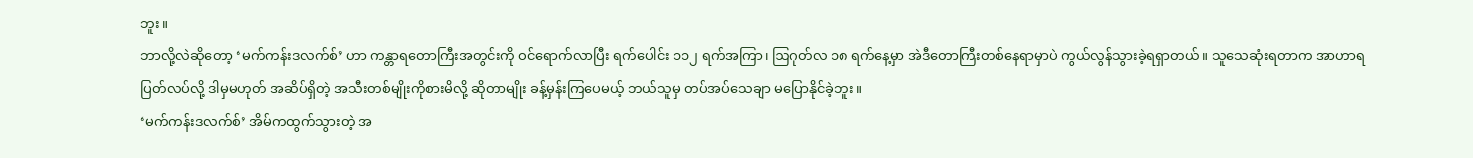ဘူး။
ဘာလို့လဲဆိုတော့ ‘မက်ကန်းဒလက်စ်’ ဟာ ကန္တာရတောကြီးအတွင်းကို ဝင်ရောက်လာပြီး ရက်ပေါင်း ၁၁၂ ရက်အကြာ၊ ဩဂုတ်လ ၁၈ ရက်နေ့မှာ အဲဒီတောကြီးတစ်နေရာမှာပဲ ကွယ်လွန်သွားခဲ့ရရှာတယ်။ သူသေဆုံးရတာက အာဟာရပြတ်လပ်လို့ ဒါမှမဟုတ် အဆိပ်ရှိတဲ့ အသီးတစ်မျိုးကိုစားမိလို့ ဆိုတာမျိုး ခန့်မှန်းကြပေမယ့် ဘယ်သူမှ တပ်အပ်သေချာ မပြောနိုင်ခဲ့ဘူး။
‘မက်ကန်းဒလက်စ်’ အိမ်ကထွက်သွားတဲ့ အ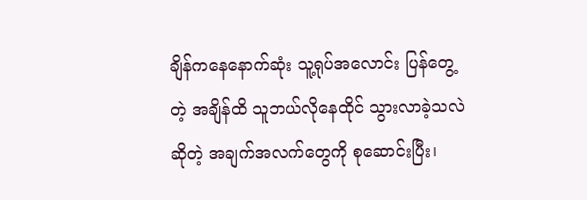ချိန်ကနေနောက်ဆုံး သူ့ရုပ်အလောင်း ပြန်တွေ့တဲ့ အချိန်ထိ သူဘယ်လိုနေထိုင် သွားလာခဲ့သလဲ ဆိုတဲ့ အချက်အလက်တွေကို စုဆောင်းပြီး၊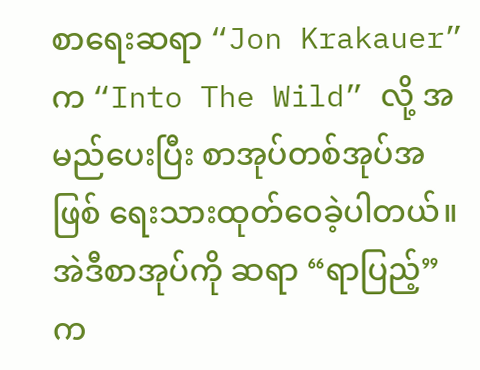စာရေးဆရာ “Jon Krakauer” က “Into The Wild” လို့ အမည်ပေးပြီး စာအုပ်တစ်အုပ်အဖြစ် ရေးသားထုတ်ဝေခဲ့ပါတယ်။ အဲဒီစာအုပ်ကို ဆရာ “ရာပြည့်” က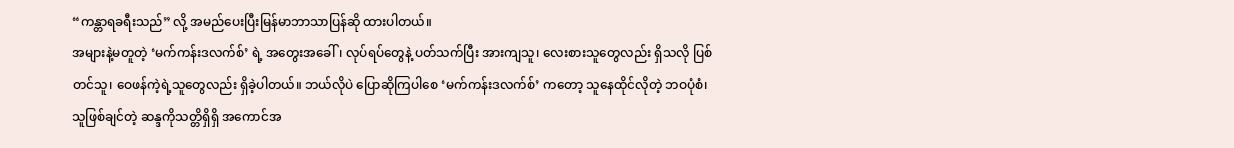“ကန္တာရခရီးသည်” လို့ အမည်ပေးပြီးမြန်မာဘာသာပြန်ဆို ထားပါတယ်။
အများနဲ့မတူတဲ့ ‘မက်ကန်းဒလက်စ်’ ရဲ့ အတွေးအခေါ်၊ လုပ်ရပ်တွေနဲ့ ပတ်သက်ပြီး အားကျသူ၊ လေးစားသူတွေလည်း ရှိသလို ပြစ်တင်သူ၊ ဝေဖန်ကဲ့ရဲ့သူတွေလည်း ရှိခဲ့ပါတယ်။ ဘယ်လိုပဲ ပြောဆိုကြပါစေ ‘မက်ကန်းဒလက်စ်’ ကတော့ သူနေထိုင်လိုတဲ့ ဘဝပုံစံ၊ သူဖြစ်ချင်တဲ့ ဆန္ဒကိုသတ္တိရှိရှိ အကောင်အ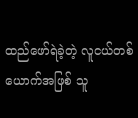ထည်ဖော်ရဲခဲ့တဲ့ လူငယ်တစ်ယောက်အဖြစ် သူ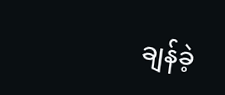ချန်ခဲ့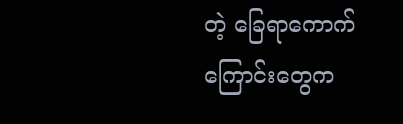တဲ့ ခြေရာကောက်ကြောင်းတွေက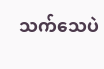သက်သေပဲ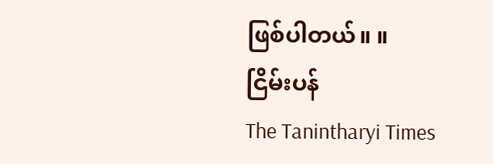ဖြစ်ပါတယ်။ ။
ငြိမ်းပန်
The Tanintharyi Times